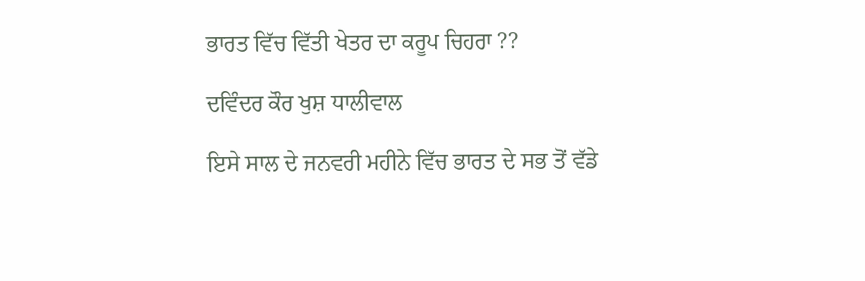ਭਾਰਤ ਵਿੱਚ ਵਿੱਤੀ ਖੇਤਰ ਦਾ ਕਰੂਪ ਚਿਹਰਾ ??

ਦਵਿੰਦਰ ਕੌਰ ਖੁਸ਼ ਧਾਲੀਵਾਲ

ਇਸੇ ਸਾਲ ਦੇ ਜਨਵਰੀ ਮਹੀਨੇ ਵਿੱਚ ਭਾਰਤ ਦੇ ਸਭ ਤੋਂ ਵੱਡੇ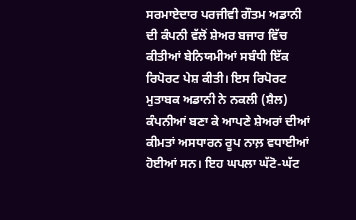ਸਰਮਾਏਦਾਰ ਪਰਜੀਵੀ ਗੌਤਮ ਅਡਾਨੀ ਦੀ ਕੰਪਨੀ ਵੱਲੋਂ ਸ਼ੇਅਰ ਬਜਾਰ ਵਿੱਚ ਕੀਤੀਆਂ ਬੇਨਿਯਮੀਆਂ ਸਬੰਧੀ ਇੱਕ ਰਿਪੋਰਟ ਪੇਸ਼ ਕੀਤੀ। ਇਸ ਰਿਪੋਰਟ ਮੁਤਾਬਕ ਅਡਾਨੀ ਨੇ ਨਕਲੀ (ਸ਼ੈਲ) ਕੰਪਨੀਆਂ ਬਣਾ ਕੇ ਆਪਣੇ ਸ਼ੇਅਰਾਂ ਦੀਆਂ ਕੀਮਤਾਂ ਅਸਧਾਰਨ ਰੂਪ ਨਾਲ਼ ਵਧਾਈਆਂ ਹੋਈਆਂ ਸਨ। ਇਹ ਘਪਲਾ ਘੱਟੋ-ਘੱਟ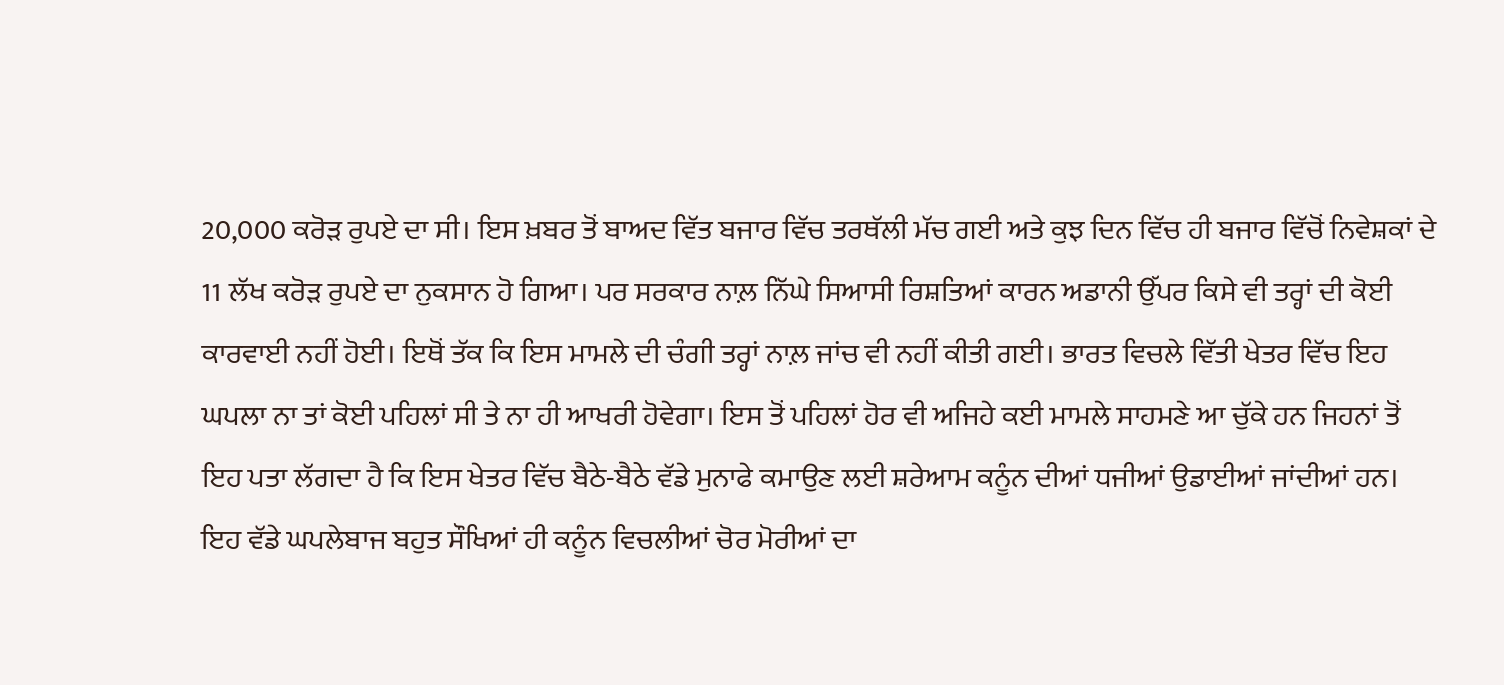20,000 ਕਰੋੜ ਰੁਪਏ ਦਾ ਸੀ। ਇਸ ਖ਼ਬਰ ਤੋਂ ਬਾਅਦ ਵਿੱਤ ਬਜਾਰ ਵਿੱਚ ਤਰਥੱਲੀ ਮੱਚ ਗਈ ਅਤੇ ਕੁਝ ਦਿਨ ਵਿੱਚ ਹੀ ਬਜਾਰ ਵਿੱਚੋਂ ਨਿਵੇਸ਼ਕਾਂ ਦੇ 11 ਲੱਖ ਕਰੋੜ ਰੁਪਏ ਦਾ ਨੁਕਸਾਨ ਹੋ ਗਿਆ। ਪਰ ਸਰਕਾਰ ਨਾਲ਼ ਨਿੱਘੇ ਸਿਆਸੀ ਰਿਸ਼ਤਿਆਂ ਕਾਰਨ ਅਡਾਨੀ ਉੱਪਰ ਕਿਸੇ ਵੀ ਤਰ੍ਹਾਂ ਦੀ ਕੋਈ ਕਾਰਵਾਈ ਨਹੀਂ ਹੋਈ। ਇਥੋਂ ਤੱਕ ਕਿ ਇਸ ਮਾਮਲੇ ਦੀ ਚੰਗੀ ਤਰ੍ਹਾਂ ਨਾਲ਼ ਜਾਂਚ ਵੀ ਨਹੀਂ ਕੀਤੀ ਗਈ। ਭਾਰਤ ਵਿਚਲੇ ਵਿੱਤੀ ਖੇਤਰ ਵਿੱਚ ਇਹ ਘਪਲਾ ਨਾ ਤਾਂ ਕੋਈ ਪਹਿਲਾਂ ਸੀ ਤੇ ਨਾ ਹੀ ਆਖਰੀ ਹੋਵੇਗਾ। ਇਸ ਤੋਂ ਪਹਿਲਾਂ ਹੋਰ ਵੀ ਅਜਿਹੇ ਕਈ ਮਾਮਲੇ ਸਾਹਮਣੇ ਆ ਚੁੱਕੇ ਹਨ ਜਿਹਨਾਂ ਤੋਂ ਇਹ ਪਤਾ ਲੱਗਦਾ ਹੈ ਕਿ ਇਸ ਖੇਤਰ ਵਿੱਚ ਬੈਠੇ-ਬੈਠੇ ਵੱਡੇ ਮੁਨਾਫੇ ਕਮਾਉਣ ਲਈ ਸ਼ਰੇਆਮ ਕਨੂੰਨ ਦੀਆਂ ਧਜੀਆਂ ਉਡਾਈਆਂ ਜਾਂਦੀਆਂ ਹਨ। ਇਹ ਵੱਡੇ ਘਪਲੇਬਾਜ ਬਹੁਤ ਸੌਖਿਆਂ ਹੀ ਕਨੂੰਨ ਵਿਚਲੀਆਂ ਚੋਰ ਮੋਰੀਆਂ ਦਾ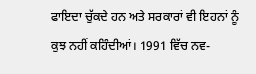ਫਾਇਦਾ ਚੁੱਕਦੇ ਹਨ ਅਤੇ ਸਰਕਾਰਾਂ ਵੀ ਇਹਨਾਂ ਨੂੰ ਕੁਝ ਨਹੀਂ ਕਹਿੰਦੀਆਂ। 1991 ਵਿੱਚ ਨਵ-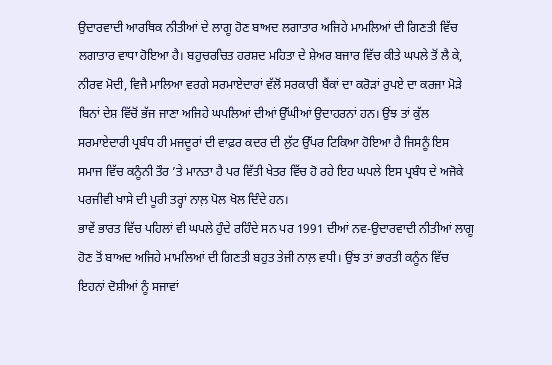ਉਦਾਰਵਾਦੀ ਆਰਥਿਕ ਨੀਤੀਆਂ ਦੇ ਲਾਗੂ ਹੋਣ ਬਾਅਦ ਲਗਾਤਾਰ ਅਜਿਹੇ ਮਾਮਲਿਆਂ ਦੀ ਗਿਣਤੀ ਵਿੱਚ ਲਗਾਤਾਰ ਵਾਧਾ ਹੋਇਆ ਹੈ। ਬਹੁਚਰਚਿਤ ਹਰਸ਼ਦ ਮਹਿਤਾ ਦੇ ਸ਼ੇਅਰ ਬਜਾਰ ਵਿੱਚ ਕੀਤੇ ਘਪਲੇ ਤੋਂ ਲੈ ਕੇ, ਨੀਰਵ ਮੋਦੀ, ਵਿਜੈ ਮਾਲਿਆ ਵਰਗੇ ਸਰਮਾਏਦਾਰਾਂ ਵੱਲੋਂ ਸਰਕਾਰੀ ਬੈਂਕਾਂ ਦਾ ਕਰੋੜਾਂ ਰੁਪਏ ਦਾ ਕਰਜਾ ਮੋੜੇ ਬਿਨਾਂ ਦੇਸ਼ ਵਿੱਚੋਂ ਭੱਜ ਜਾਣਾ ਅਜਿਹੇ ਘਪਲਿਆਂ ਦੀਆਂ ਉੱਘੀਆਂ ਉਦਾਹਰਨਾਂ ਹਨ। ਉਂਝ ਤਾਂ ਕੁੱਲ ਸਰਮਾਏਦਾਰੀ ਪ੍ਰਬੰਧ ਹੀ ਮਜਦੂਰਾਂ ਦੀ ਵਾਫ਼ਰ ਕਦਰ ਦੀ ਲੁੱਟ ਉੱਪਰ ਟਿਕਿਆ ਹੋਇਆ ਹੈ ਜਿਸਨੂੰ ਇਸ ਸਮਾਜ ਵਿੱਚ ਕਨੂੰਨੀ ਤੌਰ ’ਤੇ ਮਾਨਤਾ ਹੈ ਪਰ ਵਿੱਤੀ ਖੇਤਰ ਵਿੱਚ ਹੋ ਰਹੇ ਇਹ ਘਪਲੇ ਇਸ ਪ੍ਰਬੰਧ ਦੇ ਅਜੋਕੇ ਪਰਜੀਵੀ ਖਾਸੇ ਦੀ ਪੂਰੀ ਤਰ੍ਹਾਂ ਨਾਲ਼ ਪੋਲ ਖੋਲ ਦਿੰਦੇ ਹਨ।
ਭਾਵੇਂ ਭਾਰਤ ਵਿੱਚ ਪਹਿਲਾਂ ਵੀ ਘਪਲੇ ਹੁੰਦੇ ਰਹਿੰਦੇ ਸਨ ਪਰ 1991 ਦੀਆਂ ਨਵ-ਉਦਾਰਵਾਦੀ ਨੀਤੀਆਂ ਲਾਗੂ ਹੋਣ ਤੋਂ ਬਾਅਦ ਅਜਿਹੇ ਮਾਮਲਿਆਂ ਦੀ ਗਿਣਤੀ ਬਹੁਤ ਤੇਜੀ ਨਾਲ਼ ਵਧੀ। ਉਂਝ ਤਾਂ ਭਾਰਤੀ ਕਨੂੰਨ ਵਿੱਚ ਇਹਨਾਂ ਦੋਸ਼ੀਆਂ ਨੂੰ ਸਜਾਵਾਂ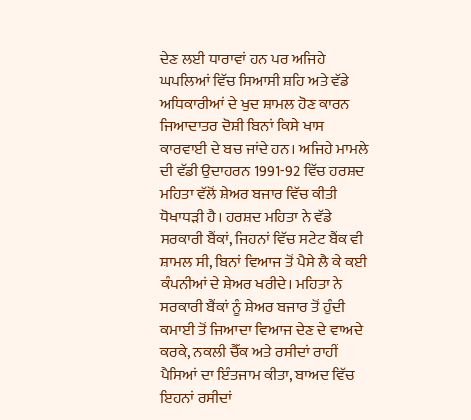ਦੇਣ ਲਈ ਧਾਰਾਵਾਂ ਹਨ ਪਰ ਅਜਿਹੇ ਘਪਲਿਆਂ ਵਿੱਚ ਸਿਆਸੀ ਸ਼ਹਿ ਅਤੇ ਵੱਡੇ ਅਧਿਕਾਰੀਆਂ ਦੇ ਖੁਦ ਸ਼ਾਮਲ ਹੋਣ ਕਾਰਨ ਜਿਆਦਾਤਰ ਦੋਸ਼ੀ ਬਿਨਾਂ ਕਿਸੇ ਖਾਸ ਕਾਰਵਾਈ ਦੇ ਬਚ ਜਾਂਦੇ ਹਨ। ਅਜਿਹੇ ਮਾਮਲੇ ਦੀ ਵੱਡੀ ਉਦਾਹਰਨ 1991-92 ਵਿੱਚ ਹਰਸ਼ਦ ਮਹਿਤਾ ਵੱਲੋਂ ਸ਼ੇਅਰ ਬਜਾਰ ਵਿੱਚ ਕੀਤੀ ਧੋਖਾਧੜੀ ਹੈ। ਹਰਸ਼ਦ ਮਹਿਤਾ ਨੇ ਵੱਡੇ ਸਰਕਾਰੀ ਬੈਂਕਾਂ, ਜਿਹਨਾਂ ਵਿੱਚ ਸਟੇਟ ਬੈਂਕ ਵੀ ਸ਼ਾਮਲ ਸੀ, ਬਿਨਾਂ ਵਿਆਜ ਤੋਂ ਪੈਸੇ ਲੈ ਕੇ ਕਈ ਕੰਪਨੀਆਂ ਦੇ ਸ਼ੇਅਰ ਖਰੀਦੇ। ਮਹਿਤਾ ਨੇ ਸਰਕਾਰੀ ਬੈਂਕਾਂ ਨੂੰ ਸ਼ੇਅਰ ਬਜਾਰ ਤੋਂ ਹੁੰਦੀ ਕਮਾਈ ਤੋਂ ਜਿਆਦਾ ਵਿਆਜ ਦੇਣ ਦੇ ਵਾਅਦੇ ਕਰਕੇ, ਨਕਲੀ ਚੈੱਕ ਅਤੇ ਰਸੀਦਾਂ ਰਾਹੀਂ ਪੈਸਿਆਂ ਦਾ ਇੰਤਜਾਮ ਕੀਤਾ, ਬਾਅਦ ਵਿੱਚ ਇਹਨਾਂ ਰਸੀਦਾਂ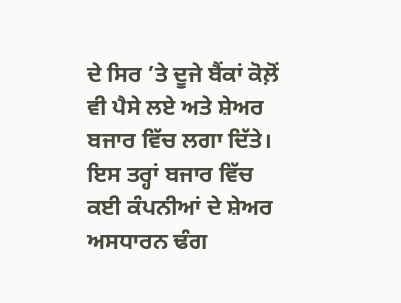ਦੇ ਸਿਰ ’ਤੇ ਦੂਜੇ ਬੈਂਕਾਂ ਕੋਲ਼ੋਂ ਵੀ ਪੈਸੇ ਲਏ ਅਤੇ ਸ਼ੇਅਰ ਬਜਾਰ ਵਿੱਚ ਲਗਾ ਦਿੱਤੇ। ਇਸ ਤਰ੍ਹਾਂ ਬਜਾਰ ਵਿੱਚ ਕਈ ਕੰਪਨੀਆਂ ਦੇ ਸ਼ੇਅਰ ਅਸਧਾਰਨ ਢੰਗ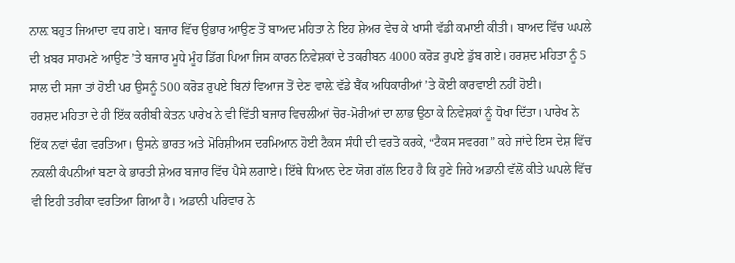ਨਾਲ਼ ਬਹੁਤ ਜਿਆਦਾ ਵਧ ਗਏ। ਬਜਾਰ ਵਿੱਚ ਉਭਾਰ ਆਉਣ ਤੋਂ ਬਾਅਦ ਮਹਿਤਾ ਨੇ ਇਹ ਸ਼ੇਅਰ ਵੇਚ ਕੇ ਖਾਸੀ ਵੱਡੀ ਕਮਾਈ ਕੀਤੀ। ਬਾਅਦ ਵਿੱਚ ਘਪਲੇ ਦੀ ਖ਼ਬਰ ਸਾਹਮਣੇ ਆਉਣ ’ਤੇ ਬਜਾਰ ਮੂਧੇ ਮੂੰਹ ਡਿੱਗ ਪਿਆ ਜਿਸ ਕਾਰਨ ਨਿਵੇਸ਼ਕਾਂ ਦੇ ਤਕਰੀਬਨ 4000 ਕਰੋੜ ਰੁਪਏ ਡੁੱਬ ਗਏ। ਹਰਸ਼ਦ ਮਹਿਤਾ ਨੂੰ 5 ਸਾਲ ਦੀ ਸਜਾ ਤਾਂ ਹੋਈ ਪਰ ਉਸਨੂੰ 500 ਕਰੋੜ ਰੁਪਏ ਬਿਨਾਂ ਵਿਆਜ ਤੋਂ ਦੇਣ ਵਾਲ਼ੇ ਵੱਡੇ ਬੈਂਕ ਅਧਿਕਾਰੀਆਂ ’ਤੇ ਕੋਈ ਕਾਰਵਾਈ ਨਹੀਂ ਹੋਈ।
ਹਰਸ਼ਦ ਮਹਿਤਾ ਦੇ ਹੀ ਇੱਕ ਕਰੀਬੀ ਕੇਤਨ ਪਾਰੇਖ ਨੇ ਵੀ ਵਿੱਤੀ ਬਜਾਰ ਵਿਚਲੀਆਂ ਚੋਰ-ਮੋਰੀਆਂ ਦਾ ਲਾਭ ਉਠਾ ਕੇ ਨਿਵੇਸ਼ਕਾਂ ਨੂੰ ਧੋਖਾ ਦਿੱਤਾ। ਪਾਰੇਖ ਨੇ ਇੱਕ ਨਵਾਂ ਢੰਗ ਵਰਤਿਆ। ਉਸਨੇ ਭਾਰਤ ਅਤੇ ਮੋਰਿਸ਼ੀਅਸ ਦਰਮਿਆਨ ਹੋਈ ਟੈਕਸ ਸੰਧੀ ਦੀ ਵਰਤੋ ਕਰਕੇ, “ਟੈਕਸ ਸਵਰਗ” ਕਹੇ ਜਾਂਦੇ ਇਸ ਦੇਸ਼ ਵਿੱਚ ਨਕਲੀ ਕੰਪਨੀਆਂ ਬਣਾ ਕੇ ਭਾਰਤੀ ਸ਼ੇਅਰ ਬਜਾਰ ਵਿੱਚ ਪੈਸੇ ਲਗਾਏ। ਇੱਥੇ ਧਿਆਨ ਦੇਣ ਯੋਗ ਗੱਲ ਇਹ ਹੈ ਕਿ ਹੁਣੇ ਜਿਹੇ ਅਡਾਨੀ ਵੱਲੋਂ ਕੀਤੇ ਘਪਲੇ ਵਿੱਚ ਵੀ ਇਹੀ ਤਰੀਕਾ ਵਰਤਿਆ ਗਿਆ ਹੈ। ਅਡਾਨੀ ਪਰਿਵਾਰ ਨੇ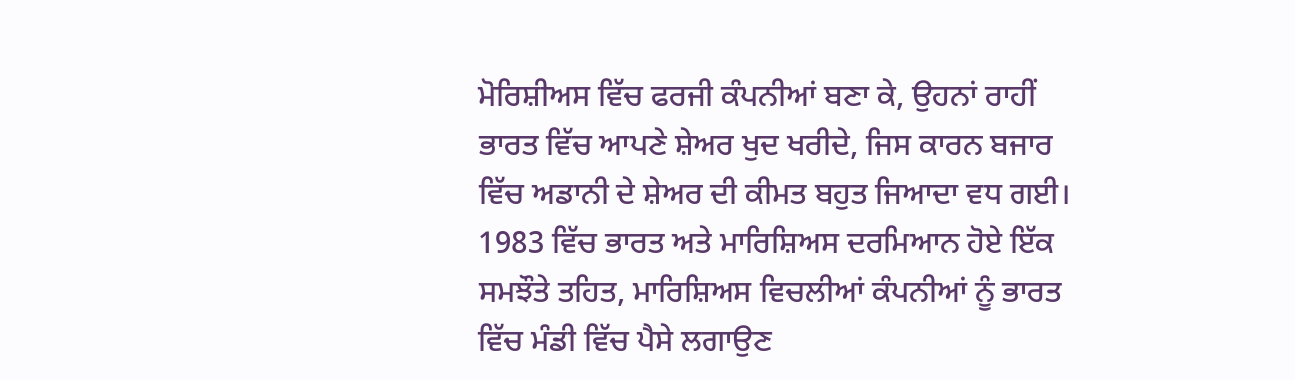ਮੋਰਿਸ਼ੀਅਸ ਵਿੱਚ ਫਰਜੀ ਕੰਪਨੀਆਂ ਬਣਾ ਕੇ, ਉਹਨਾਂ ਰਾਹੀਂ ਭਾਰਤ ਵਿੱਚ ਆਪਣੇ ਸ਼ੇਅਰ ਖੁਦ ਖਰੀਦੇ, ਜਿਸ ਕਾਰਨ ਬਜਾਰ ਵਿੱਚ ਅਡਾਨੀ ਦੇ ਸ਼ੇਅਰ ਦੀ ਕੀਮਤ ਬਹੁਤ ਜਿਆਦਾ ਵਧ ਗਈ। 1983 ਵਿੱਚ ਭਾਰਤ ਅਤੇ ਮਾਰਿਸ਼ਿਅਸ ਦਰਮਿਆਨ ਹੋਏ ਇੱਕ ਸਮਝੌਤੇ ਤਹਿਤ, ਮਾਰਿਸ਼ਿਅਸ ਵਿਚਲੀਆਂ ਕੰਪਨੀਆਂ ਨੂੰ ਭਾਰਤ ਵਿੱਚ ਮੰਡੀ ਵਿੱਚ ਪੈਸੇ ਲਗਾਉਣ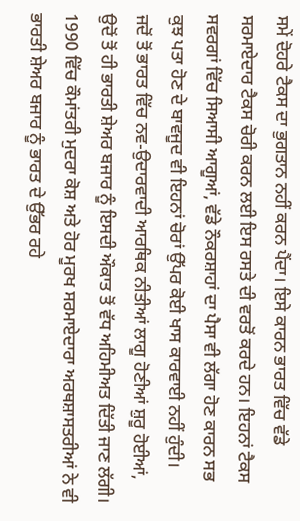ਸਮੇਂ ਦੋਹਰੇ ਟੈਕਸ ਦਾ ਭੁਗਤਾਨ ਨਹੀਂ ਕਰਨ ਪੈਂਦਾ। ਇਸੇ ਕਾਰਨ ਭਾਰਤ ਵਿੱਚ ਵੱਡੇ ਸਰਮਾਏਦਾਰ ਟੈਕਸ ਚੋਰੀ ਕਰਨ ਲਈ ਇਸ ਰਸਤੇ ਦੀ ਵਰਤੋਂ ਕਰਦੇ ਹਨ। ਇਹਨਾਂ ਟੈਕਸ ਸਵਰਗਾਂ ਵਿੱਚ ਸਿਆਸੀ ਆਗੂਆਂ, ਵੱਡੇ ਨੌਕਰਸ਼ਾਹਾਂ ਦਾ ਪੈਸਾ ਵੀ ਲੱਗਾ ਹੋਣ ਕਾਰਨ ਸਭ ਕੁਝ ਪਤਾ ਹੋਣ ਦੇ ਬਾਵਜੂਦ ਵੀ ਇਹਨਾਂ ਚੋਰਾਂ ਉੱਪਰ ਕੋਈ ਖਾਸ ਕਾਰਵਾਈ ਨਹੀਂ ਹੁੰਦੀ।
ਜਦੋਂ ਤੋਂ ਭਾਰਤ ਵਿੱਚ ਨਵ-ਉਦਾਰਵਾਦੀ ਆਰਥਿਕ ਨੀਤੀਆਂ ਲਾਗੂ ਹੋਣੀਆਂ ਸ਼ੁਰੂ ਹੋਈਆਂ, ਉਦੋਂ ਤੋਂ ਹੀ ਭਾਰਤੀ ਸ਼ੇਅਰ ਬਜਾਰ ਨੂੰ ਇਸਦੀ ਔਕਾਤ ਤੋਂ ਵੱਧ ਅਹਿਮੀਅਤ ਦਿੱਤੀ ਜਾਣ ਲੱਗੀ। 1990 ਵਿੱਚ ਕੌਮਾਂਤਰੀ ਮੁਦਰਾ ਕੋਸ਼ ਅਤੇ ਹੋਰ ਮੂਰਖ ਸਰਮਾਏਦਾਰਾ ਅਰਥਸ਼ਾਸਤਰੀਆਂ ਨੇ ਵੀ ਭਾਰਤੀ ਸ਼ੇਅਰ ਬਜਾਰ ਨੂੰ ਭਾਰਤ ਦੇ ਉੱਭਰ ਰਹੇ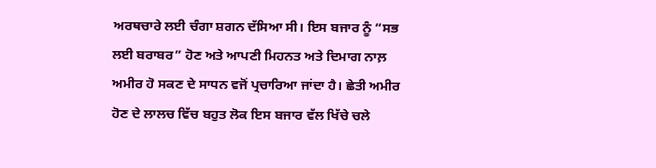ਅਰਥਚਾਰੇ ਲਈ ਚੰਗਾ ਸ਼ਗਨ ਦੱਸਿਆ ਸੀ। ਇਸ ਬਜਾਰ ਨੂੰ “ਸਭ ਲਈ ਬਰਾਬਰ” ਹੋਣ ਅਤੇ ਆਪਣੀ ਮਿਹਨਤ ਅਤੇ ਦਿਮਾਗ ਨਾਲ਼ ਅਮੀਰ ਹੋ ਸਕਣ ਦੇ ਸਾਧਨ ਵਜੋਂ ਪ੍ਰਚਾਰਿਆ ਜਾਂਦਾ ਹੈ। ਛੇਤੀ ਅਮੀਰ ਹੋਣ ਦੇ ਲਾਲਚ ਵਿੱਚ ਬਹੁਤ ਲੋਕ ਇਸ ਬਜਾਰ ਵੱਲ ਖਿੱਚੇ ਚਲੇ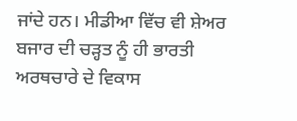ਜਾਂਦੇ ਹਨ। ਮੀਡੀਆ ਵਿੱਚ ਵੀ ਸ਼ੇਅਰ ਬਜਾਰ ਦੀ ਚੜ੍ਹਤ ਨੂੰ ਹੀ ਭਾਰਤੀ ਅਰਥਚਾਰੇ ਦੇ ਵਿਕਾਸ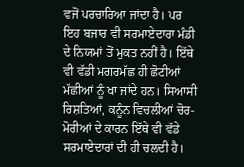ਵਜੋਂ ਪਰਚਾਰਿਆ ਜਾਂਦਾ ਹੈ। ਪਰ ਇਹ ਬਜਾਰ ਵੀ ਸਰਮਾਏਦਾਰਾ ਮੰਡੀ ਦੇ ਨਿਯਮਾਂ ਤੋਂ ਮੁਕਤ ਨਹੀਂ ਹੈ। ਇੱਥੇ ਵੀ ਵੱਡੀ ਮਗਰਮੱਛ ਹੀ ਛੋਟੀਆਂ ਮੱਛੀਆਂ ਨੂੰ ਖਾ ਜਾਂਦੇ ਹਨ। ਸਿਆਸੀ ਰਿਸ਼ਤਿਆਂ, ਕਨੂੰਨ ਵਿਚਲੀਆਂ ਚੋਰ-ਮੋਰੀਆਂ ਦੇ ਕਾਰਨ ਇੱਥੇ ਵੀ ਵੱਡੇ ਸਰਮਾਏਦਾਰਾਂ ਦੀ ਹੀ ਚਲਦੀ ਹੈ।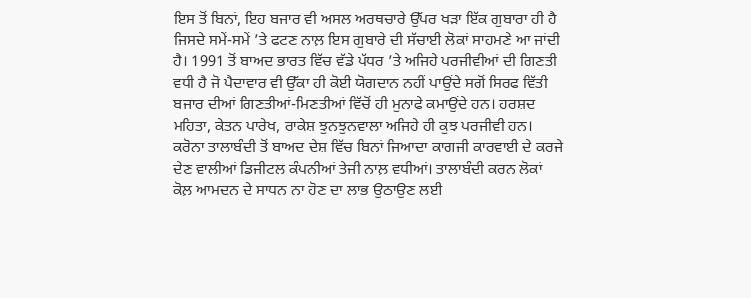ਇਸ ਤੋਂ ਬਿਨਾਂ, ਇਹ ਬਜਾਰ ਵੀ ਅਸਲ ਅਰਥਚਾਰੇ ਉੱਪਰ ਖੜਾ ਇੱਕ ਗੁਬਾਰਾ ਹੀ ਹੈ ਜਿਸਦੇ ਸਮੇਂ-ਸਮੇਂ ’ਤੇ ਫਟਣ ਨਾਲ਼ ਇਸ ਗੁਬਾਰੇ ਦੀ ਸੱਚਾਈ ਲੋਕਾਂ ਸਾਹਮਣੇ ਆ ਜਾਂਦੀ ਹੈ। 1991 ਤੋਂ ਬਾਅਦ ਭਾਰਤ ਵਿੱਚ ਵੱਡੇ ਪੱਧਰ ’ਤੇ ਅਜਿਹੇ ਪਰਜੀਵੀਆਂ ਦੀ ਗਿਣਤੀ ਵਧੀ ਹੈ ਜੋ ਪੈਦਾਵਾਰ ਵੀ ਉੱਕਾ ਹੀ ਕੋਈ ਯੋਗਦਾਨ ਨਹੀਂ ਪਾਉਂਦੇ ਸਗੋਂ ਸਿਰਫ ਵਿੱਤੀ ਬਜਾਰ ਦੀਆਂ ਗਿਣਤੀਆਂ-ਮਿਣਤੀਆਂ ਵਿੱਚੋਂ ਹੀ ਮੁਨਾਫੇ ਕਮਾਉਂਦੇ ਹਨ। ਹਰਸ਼ਦ ਮਹਿਤਾ, ਕੇਤਨ ਪਾਰੇਖ, ਰਾਕੇਸ਼ ਝੁਨਝੁਨਵਾਲਾ ਅਜਿਹੇ ਹੀ ਕੁਝ ਪਰਜੀਵੀ ਹਨ।
ਕਰੋਨਾ ਤਾਲਾਬੰਦੀ ਤੋਂ ਬਾਅਦ ਦੇਸ਼ ਵਿੱਚ ਬਿਨਾਂ ਜਿਆਦਾ ਕਾਗਜੀ ਕਾਰਵਾਈ ਦੇ ਕਰਜੇ ਦੇਣ ਵਾਲੀਆਂ ਡਿਜੀਟਲ ਕੰਪਨੀਆਂ ਤੇਜੀ ਨਾਲ਼ ਵਧੀਆਂ। ਤਾਲਾਬੰਦੀ ਕਰਨ ਲੋਕਾਂ ਕੋਲ਼ ਆਮਦਨ ਦੇ ਸਾਧਨ ਨਾ ਹੋਣ ਦਾ ਲਾਭ ਉਠਾਉਣ ਲਈ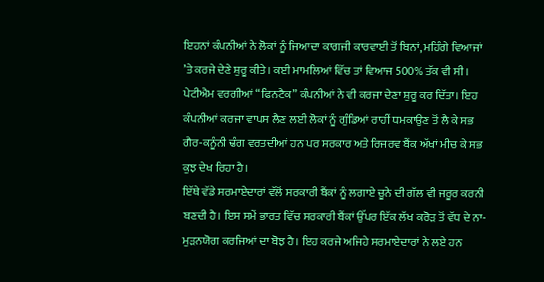ਇਹਨਾਂ ਕੰਪਨੀਆਂ ਨੇ ਲੋਕਾਂ ਨੂੰ ਜਿਆਦਾ ਕਾਗਜੀ ਕਾਰਵਾਈ ਤੋਂ ਬਿਨਾਂ, ਮਹਿੰਗੇ ਵਿਆਜਾਂ ’ਤੇ ਕਰਜੇ ਦੇਣੇ ਸ਼ੁਰੂ ਕੀਤੇ। ਕਈ ਮਾਮਲਿਆਂ ਵਿੱਚ ਤਾਂ ਵਿਆਜ 500% ਤੱਕ ਵੀ ਸੀ। ਪੇਟੀਐਮ ਵਰਗੀਆਂ “ਫਿਨਟੈਕ” ਕੰਪਨੀਆਂ ਨੇ ਵੀ ਕਰਜਾ ਦੇਣਾ ਸ਼ੁਰੂ ਕਰ ਦਿੱਤਾ। ਇਹ ਕੰਪਨੀਆਂ ਕਰਜਾ ਵਾਪਸ ਲੈਣ ਲਈ ਲੋਕਾਂ ਨੂੰ ਗੁੰਡਿਆਂ ਰਾਹੀਂ ਧਮਕਾਉਣ ਤੋਂ ਲੈ ਕੇ ਸਭ ਗੈਰ-ਕਨੂੰਨੀ ਢੰਗ ਵਰਤਦੀਆਂ ਹਨ ਪਰ ਸਰਕਾਰ ਅਤੇ ਰਿਜਰਵ ਬੈਂਕ ਅੱਖਾਂ ਮੀਚ ਕੇ ਸਭ ਕੁਝ ਦੇਖ ਰਿਹਾ ਹੈ।
ਇੱਥੇ ਵੱਡੇ ਸਰਮਾਏਦਾਰਾਂ ਵੱਲੋਂ ਸਰਕਾਰੀ ਬੈਂਕਾਂ ਨੂੰ ਲਗਾਏ ਚੂਨੇ ਦੀ ਗੱਲ ਵੀ ਜਰੂਰ ਕਰਨੀ ਬਣਦੀ ਹੈ। ਇਸ ਸਮੇਂ ਭਾਰਤ ਵਿੱਚ ਸਰਕਾਰੀ ਬੈਂਕਾਂ ਉੱਪਰ ਇੱਕ ਲੱਖ ਕਰੋੜ ਤੋਂ ਵੱਧ ਦੇ ਨਾ-ਮੁੜਨਯੋਗ ਕਰਜਿਆਂ ਦਾ ਬੋਝ ਹੈ। ਇਹ ਕਰਜੇ ਅਜਿਹੇ ਸਰਮਾਏਦਾਰਾਂ ਨੇ ਲਏ ਹਨ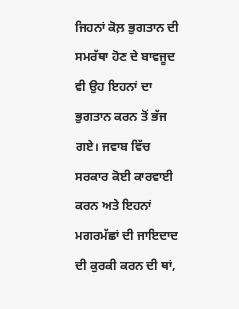ਜਿਹਨਾਂ ਕੋਲ਼ ਭੁਗਤਾਨ ਦੀ ਸਮਰੱਥਾ ਹੋਣ ਦੇ ਬਾਵਜੂਦ ਵੀ ਉਹ ਇਹਨਾਂ ਦਾ ਭੁਗਤਾਨ ਕਰਨ ਤੋਂ ਭੱਜ ਗਏ। ਜਵਾਬ ਵਿੱਚ ਸਰਕਾਰ ਕੋਈ ਕਾਰਵਾਈ ਕਰਨ ਅਤੇ ਇਹਨਾਂ ਮਗਰਮੱਛਾਂ ਦੀ ਜਾਇਦਾਦ ਦੀ ਕੁਰਕੀ ਕਰਨ ਦੀ ਥਾਂ,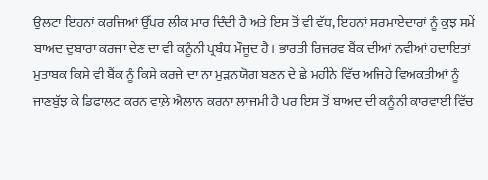ਉਲਟਾ ਇਹਨਾਂ ਕਰਜਿਆਂ ਉੱਪਰ ਲੀਕ ਮਾਰ ਦਿੰਦੀ ਹੈ ਅਤੇ ਇਸ ਤੋਂ ਵੀ ਵੱਧ, ਇਹਨਾਂ ਸਰਮਾਏਦਾਰਾਂ ਨੂੰ ਕੁਝ ਸਮੇਂ ਬਾਅਦ ਦੁਬਾਰਾ ਕਰਜਾ ਦੇਣ ਦਾ ਵੀ ਕਨੂੰਨੀ ਪ੍ਰਬੰਧ ਮੌਜੂਦ ਹੈ। ਭਾਰਤੀ ਰਿਜਰਵ ਬੈਂਕ ਦੀਆਂ ਨਵੀਆਂ ਹਦਾਇਤਾਂ ਮੁਤਾਬਕ ਕਿਸੇ ਵੀ ਬੈਂਕ ਨੂੰ ਕਿਸੇ ਕਰਜੇ ਦਾ ਨਾ ਮੁੜਨਯੋਗ ਬਣਨ ਦੇ ਛੇ ਮਹੀਨੇ ਵਿੱਚ ਅਜਿਹੇ ਵਿਅਕਤੀਆਂ ਨੂੰ ਜਾਣਬੁੱਝ ਕੇ ਡਿਫਾਲਟ ਕਰਨ ਵਾਲ਼ੇ ਐਲਾਨ ਕਰਨਾ ਲਾਜਮੀ ਹੈ ਪਰ ਇਸ ਤੋਂ ਬਾਅਦ ਦੀ ਕਨੂੰਨੀ ਕਾਰਵਾਈ ਵਿੱਚ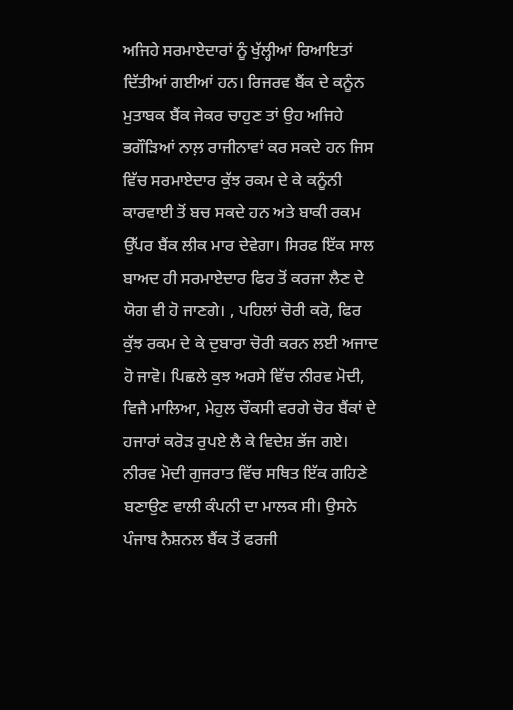ਅਜਿਹੇ ਸਰਮਾਏਦਾਰਾਂ ਨੂੰ ਖੁੱਲ੍ਹੀਆਂ ਰਿਆਇਤਾਂ ਦਿੱਤੀਆਂ ਗਈਆਂ ਹਨ। ਰਿਜਰਵ ਬੈਂਕ ਦੇ ਕਨੂੰਨ ਮੁਤਾਬਕ ਬੈਂਕ ਜੇਕਰ ਚਾਹੁਣ ਤਾਂ ਉਹ ਅਜਿਹੇ ਭਗੌੜਿਆਂ ਨਾਲ਼ ਰਾਜੀਨਾਵਾਂ ਕਰ ਸਕਦੇ ਹਨ ਜਿਸ ਵਿੱਚ ਸਰਮਾਏਦਾਰ ਕੁੱਝ ਰਕਮ ਦੇ ਕੇ ਕਨੂੰਨੀ ਕਾਰਵਾਈ ਤੋਂ ਬਚ ਸਕਦੇ ਹਨ ਅਤੇ ਬਾਕੀ ਰਕਮ ਉੱਪਰ ਬੈਂਕ ਲੀਕ ਮਾਰ ਦੇਵੇਗਾ। ਸਿਰਫ ਇੱਕ ਸਾਲ ਬਾਅਦ ਹੀ ਸਰਮਾਏਦਾਰ ਫਿਰ ਤੋਂ ਕਰਜਾ ਲੈਣ ਦੇ ਯੋਗ ਵੀ ਹੋ ਜਾਣਗੇ। , ਪਹਿਲਾਂ ਚੋਰੀ ਕਰੋ, ਫਿਰ ਕੁੱਝ ਰਕਮ ਦੇ ਕੇ ਦੁਬਾਰਾ ਚੋਰੀ ਕਰਨ ਲਈ ਅਜਾਦ ਹੋ ਜਾਵੋ। ਪਿਛਲੇ ਕੁਝ ਅਰਸੇ ਵਿੱਚ ਨੀਰਵ ਮੋਦੀ, ਵਿਜੈ ਮਾਲਿਆ, ਮੇਹੁਲ ਚੌਕਸੀ ਵਰਗੇ ਚੋਰ ਬੈਂਕਾਂ ਦੇ ਹਜਾਰਾਂ ਕਰੋੜ ਰੁਪਏ ਲੈ ਕੇ ਵਿਦੇਸ਼ ਭੱਜ ਗਏ। ਨੀਰਵ ਮੋਦੀ ਗੁਜਰਾਤ ਵਿੱਚ ਸਥਿਤ ਇੱਕ ਗਹਿਣੇ ਬਣਾਉਣ ਵਾਲੀ ਕੰਪਨੀ ਦਾ ਮਾਲਕ ਸੀ। ਉਸਨੇ ਪੰਜਾਬ ਨੈਸ਼ਨਲ ਬੈਂਕ ਤੋਂ ਫਰਜੀ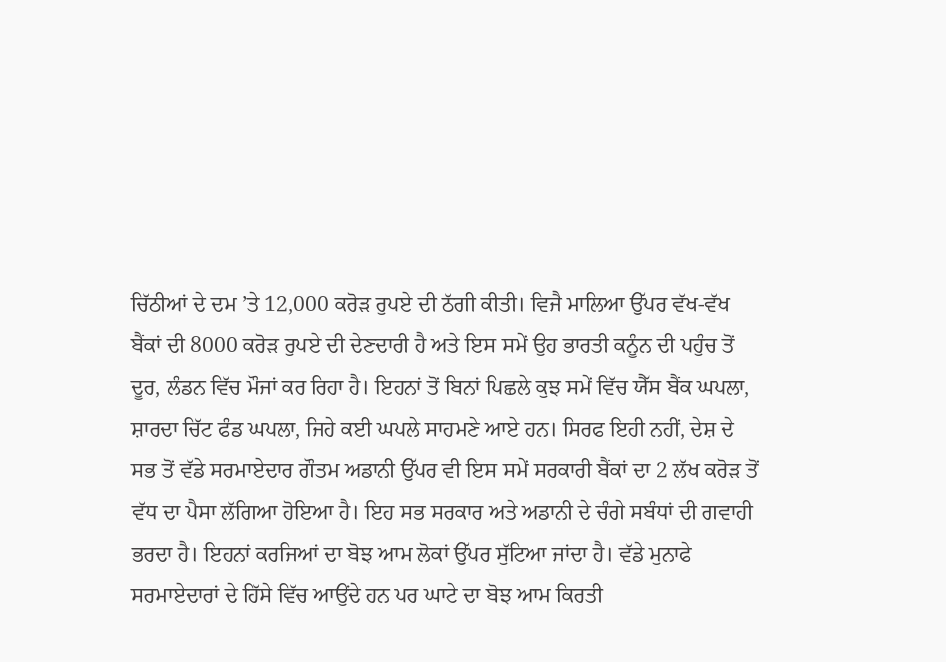ਚਿੱਠੀਆਂ ਦੇ ਦਮ ’ਤੇ 12,000 ਕਰੋੜ ਰੁਪਏ ਦੀ ਠੱਗੀ ਕੀਤੀ। ਵਿਜੈ ਮਾਲਿਆ ਉੱਪਰ ਵੱਖ-ਵੱਖ ਬੈਂਕਾਂ ਦੀ 8000 ਕਰੋੜ ਰੁਪਏ ਦੀ ਦੇਣਦਾਰੀ ਹੈ ਅਤੇ ਇਸ ਸਮੇਂ ਉਹ ਭਾਰਤੀ ਕਨੂੰਨ ਦੀ ਪਹੁੰਚ ਤੋਂ ਦੂਰ, ਲੰਡਨ ਵਿੱਚ ਮੌਜਾਂ ਕਰ ਰਿਹਾ ਹੈ। ਇਹਨਾਂ ਤੋਂ ਬਿਨਾਂ ਪਿਛਲੇ ਕੁਝ ਸਮੇਂ ਵਿੱਚ ਯੈੱਸ ਬੈਂਕ ਘਪਲਾ, ਸ਼ਾਰਦਾ ਚਿੱਟ ਫੰਡ ਘਪਲਾ, ਜਿਹੇ ਕਈ ਘਪਲੇ ਸਾਹਮਣੇ ਆਏ ਹਨ। ਸਿਰਫ ਇਹੀ ਨਹੀਂ, ਦੇਸ਼ ਦੇ ਸਭ ਤੋਂ ਵੱਡੇ ਸਰਮਾਏਦਾਰ ਗੌਤਮ ਅਡਾਨੀ ਉੱਪਰ ਵੀ ਇਸ ਸਮੇਂ ਸਰਕਾਰੀ ਬੈਂਕਾਂ ਦਾ 2 ਲੱਖ ਕਰੋੜ ਤੋਂ ਵੱਧ ਦਾ ਪੈਸਾ ਲੱਗਿਆ ਹੋਇਆ ਹੈ। ਇਹ ਸਭ ਸਰਕਾਰ ਅਤੇ ਅਡਾਨੀ ਦੇ ਚੰਗੇ ਸਬੰਧਾਂ ਦੀ ਗਵਾਹੀ ਭਰਦਾ ਹੈ। ਇਹਨਾਂ ਕਰਜਿਆਂ ਦਾ ਬੋਝ ਆਮ ਲੋਕਾਂ ਉੱਪਰ ਸੁੱਟਿਆ ਜਾਂਦਾ ਹੈ। ਵੱਡੇ ਮੁਨਾਫੇ ਸਰਮਾਏਦਾਰਾਂ ਦੇ ਹਿੱਸੇ ਵਿੱਚ ਆਉਂਦੇ ਹਨ ਪਰ ਘਾਟੇ ਦਾ ਬੋਝ ਆਮ ਕਿਰਤੀ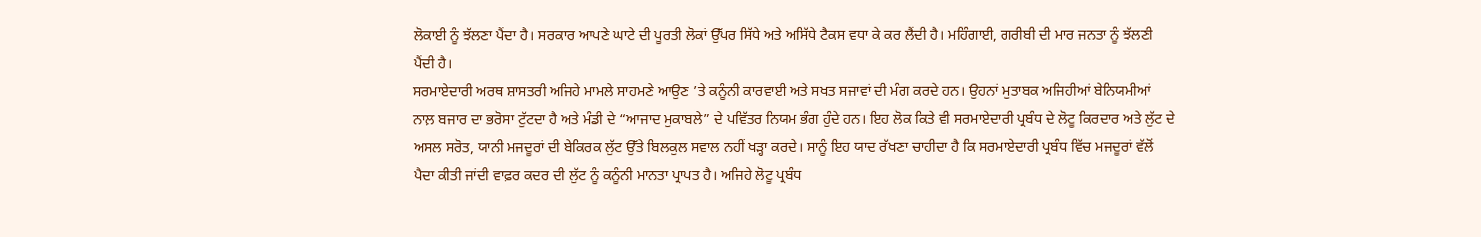ਲੋਕਾਈ ਨੂੰ ਝੱਲਣਾ ਪੈਂਦਾ ਹੈ। ਸਰਕਾਰ ਆਪਣੇ ਘਾਟੇ ਦੀ ਪੂਰਤੀ ਲੋਕਾਂ ਉੱਪਰ ਸਿੱਧੇ ਅਤੇ ਅਸਿੱਧੇ ਟੈਕਸ ਵਧਾ ਕੇ ਕਰ ਲੈਂਦੀ ਹੈ। ਮਹਿੰਗਾਈ, ਗਰੀਬੀ ਦੀ ਮਾਰ ਜਨਤਾ ਨੂੰ ਝੱਲਣੀ ਪੈਂਦੀ ਹੈ।
ਸਰਮਾਏਦਾਰੀ ਅਰਥ ਸ਼ਾਸਤਰੀ ਅਜਿਹੇ ਮਾਮਲੇ ਸਾਹਮਣੇ ਆਉਣ ’ਤੇ ਕਨੂੰਨੀ ਕਾਰਵਾਈ ਅਤੇ ਸਖਤ ਸਜਾਵਾਂ ਦੀ ਮੰਗ ਕਰਦੇ ਹਨ। ਉਹਨਾਂ ਮੁਤਾਬਕ ਅਜਿਹੀਆਂ ਬੇਨਿਯਮੀਆਂ ਨਾਲ਼ ਬਜਾਰ ਦਾ ਭਰੋਸਾ ਟੁੱਟਦਾ ਹੈ ਅਤੇ ਮੰਡੀ ਦੇ “ਆਜਾਦ ਮੁਕਾਬਲੇ” ਦੇ ਪਵਿੱਤਰ ਨਿਯਮ ਭੰਗ ਹੁੰਦੇ ਹਨ। ਇਹ ਲੋਕ ਕਿਤੇ ਵੀ ਸਰਮਾਏਦਾਰੀ ਪ੍ਰਬੰਧ ਦੇ ਲੋਟੂ ਕਿਰਦਾਰ ਅਤੇ ਲੁੱਟ ਦੇ ਅਸਲ ਸਰੋਤ, ਯਾਨੀ ਮਜਦੂਰਾਂ ਦੀ ਬੇਕਿਰਕ ਲੁੱਟ ਉੱਤੇ ਬਿਲਕੁਲ ਸਵਾਲ ਨਹੀਂ ਖੜ੍ਹਾ ਕਰਦੇ। ਸਾਨੂੰ ਇਹ ਯਾਦ ਰੱਖਣਾ ਚਾਹੀਦਾ ਹੈ ਕਿ ਸਰਮਾਏਦਾਰੀ ਪ੍ਰਬੰਧ ਵਿੱਚ ਮਜਦੂਰਾਂ ਵੱਲੋਂ ਪੈਦਾ ਕੀਤੀ ਜਾਂਦੀ ਵਾਫ਼ਰ ਕਦਰ ਦੀ ਲੁੱਟ ਨੂੰ ਕਨੂੰਨੀ ਮਾਨਤਾ ਪ੍ਰਾਪਤ ਹੈ। ਅਜਿਹੇ ਲੋਟੂ ਪ੍ਰਬੰਧ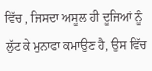ਵਿੱਚ , ਜਿਸਦਾ ਅਸੂਲ ਹੀ ਦੂਜਿਆਂ ਨੂੰ ਲੁੱਟ ਕੇ ਮੁਨਾਫਾ ਕਮਾਉਣ ਹੈ, ਉਸ ਵਿੱਚ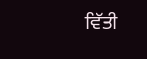ਵਿੱਤੀ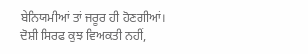ਬੇਨਿਯਮੀਆਂ ਤਾਂ ਜਰੂਰ ਹੀ ਹੋਣਗੀਆਂ। ਦੋਸ਼ੀ ਸਿਰਫ ਕੁਝ ਵਿਅਕਤੀ ਨਹੀਂ,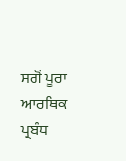ਸਗੋਂ ਪੂਰਾ ਆਰਥਿਕ ਪ੍ਰਬੰਧ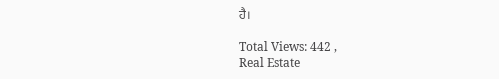ਹੈ।

Total Views: 442 ,
Real Estate